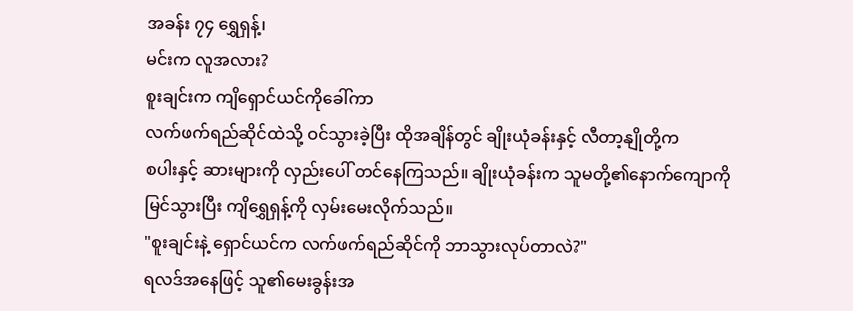အခန်း ၇၄ ရွှေရှန့်၊
မင်းက လူအလား?
စူးချင်းက ကျိရှောင်ယင်ကိုခေါ်ကာ
လက်ဖက်ရည်ဆိုင်ထဲသို့ ဝင်သွားခဲ့ပြီး ထိုအချိန်တွင် ချိုးယုံခန်းနှင့် လီတာ့နျိုတို့က
စပါးနှင့် ဆားများကို လှည်းပေါ် တင်နေကြသည်။ ချိုးယုံခန်းက သူမတို့၏နောက်ကျောကို
မြင်သွားပြီး ကျိရွှေရှန့်ကို လှမ်းမေးလိုက်သည်။
"စူးချင်းနဲ့ ရှောင်ယင်က လက်ဖက်ရည်ဆိုင်ကို ဘာသွားလုပ်တာလဲ?"
ရလဒ်အနေဖြင့် သူ၏မေးခွန်းအ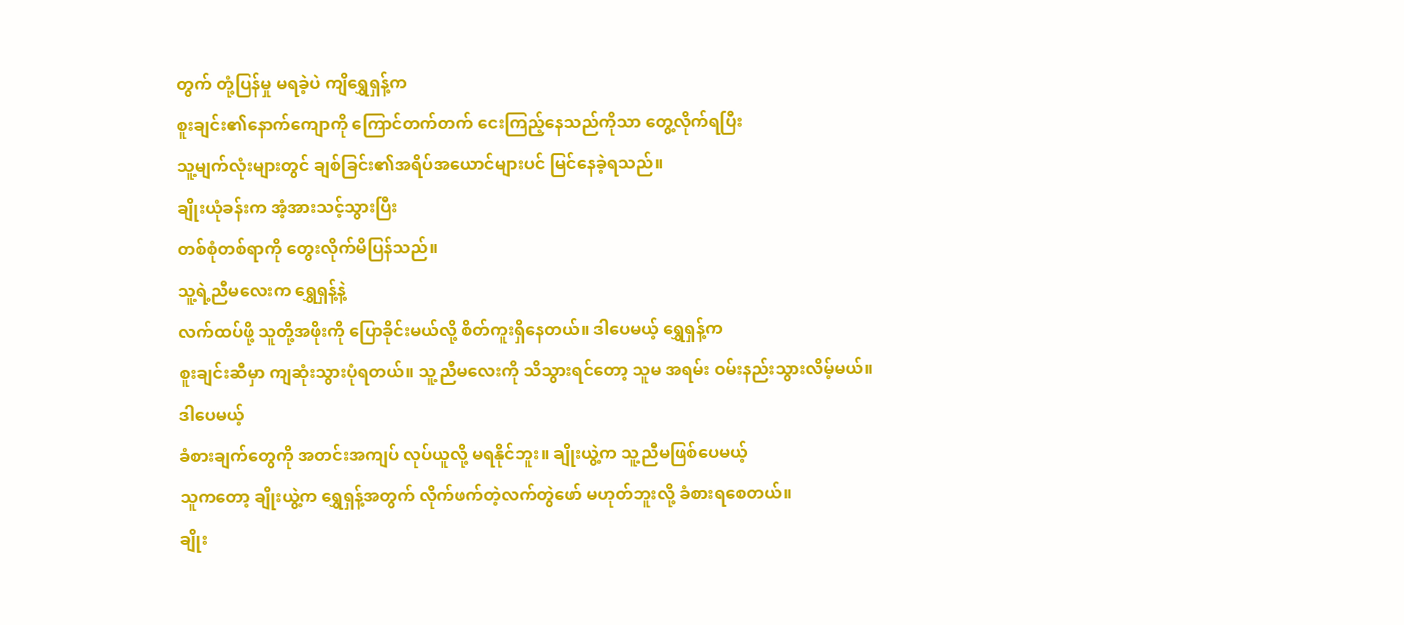တွက် တုံ့ပြန်မှု မရခဲ့ပဲ ကျိရွှေရှန့်က
စူးချင်း၏နောက်ကျောကို ကြောင်တက်တက် ငေးကြည့်နေသည်ကိုသာ တွေ့လိုက်ရပြီး
သူ့မျက်လုံးများတွင် ချစ်ခြင်း၏အရိပ်အယောင်များပင် မြင်နေခဲ့ရသည်။
ချိုးယုံခန်းက အံ့အားသင့်သွားပြီး
တစ်စုံတစ်ရာကို တွေးလိုက်မိပြန်သည်။
သူ့ရဲ့ညီမလေးက ရွှေရှန့်နဲ့
လက်ထပ်ဖို့ သူတို့အဖိုးကို ပြောခိုင်းမယ်လို့ စိတ်ကူးရှိနေတယ်။ ဒါပေမယ့် ရွှေရှန့်က
စူးချင်းဆီမှာ ကျဆုံးသွားပုံရတယ်။ သူ့ညီမလေးကို သိသွားရင်တော့ သူမ အရမ်း ဝမ်းနည်းသွားလိမ့်မယ်။
ဒါပေမယ့်
ခံစားချက်တွေကို အတင်းအကျပ် လုပ်ယူလို့ မရနိုင်ဘူး။ ချိုးယွဲ့က သူ့ညီမဖြစ်ပေမယ့်
သူကတော့ ချိုးယွဲ့က ရွှေရှန့်အတွက် လိုက်ဖက်တဲ့လက်တွဲဖော် မဟုတ်ဘူးလို့ ခံစားရစေတယ်။
ချိုး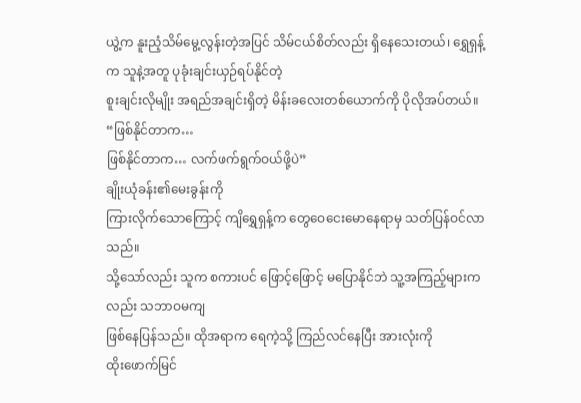ယွဲ့က နူးညံ့သိမ်မွေ့လွန်းတဲ့အပြင် သိမ်ငယ်စိတ်လည်း ရှိနေသေးတယ်၊ ရွှေရှန့်က သူနဲ့အတူ ပုခုံးချင်းယှဉ်ရပ်နိုင်တဲ့
စူးချင်းလိုမျိုး အရည်အချင်းရှိတဲ့ မိန်းခလေးတစ်ယောက်ကို ပိုလိုအပ်တယ်။
“ဖြစ်နိုင်တာက…
ဖြစ်နိုင်တာက… လက်ဖက်ရွက်ဝယ်ဖို့ပဲ”
ချိုးယုံခန်း၏မေးခွန်းကို
ကြားလိုက်သောကြောင့် ကျိရွှေရှန့်က တွေဝေငေးမောနေရာမှ သတ်ပြန်ဝင်လာသည်။
သို့သော်လည်း သူက စကားပင် ဖြောင့်ဖြောင့် မပြောနိုင်ဘဲ သူ့အကြည့်များကလည်း သဘာဝမကျ
ဖြစ်နေပြန်သည်။ ထိုအရာက ရေကဲ့သို့ ကြည်လင်နေပြီး အားလုံးကို
ထိုးဖောက်မြင်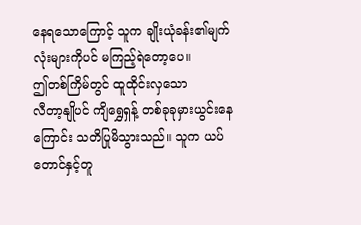နေရသောကြောင့် သူက ချိုးယုံခန်း၏မျက်လုံးများကိုပင် မကြည့်ရဲတော့ပေ။
ဤတစ်ကြိမ်တွင် ထူထိုင်းလှသော
လီတာ့နျိုပင် ကျိရွှေရှန့် တစ်ခုခုမှားယွင်းနေကြောင်း သတိပြုမိသွားသည်။ သူက ယပ်တောင်နှင့်တူ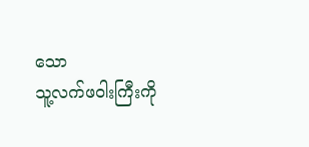သော
သူ့လက်ဖဝါးကြီးကို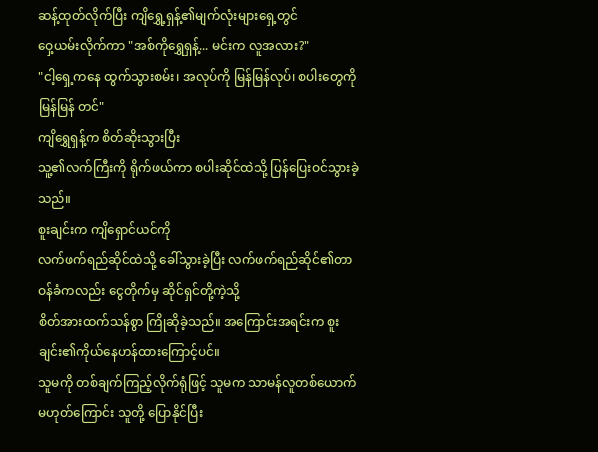ဆန့်ထုတ်လိုက်ပြီး ကျိရွှေ့ရှန့်၏မျက်လုံးများရှေ့တွင်
ဝှေ့ယမ်းလိုက်ကာ "အစ်ကိုရွှေရှန့်... မင်းက လူအလား?"
"ငါ့ရှေ့ကနေ ထွက်သွားစမ်း၊ အလုပ်ကို မြန်မြန်လုပ်၊ စပါးတွေကို မြန်မြန် တင်"
ကျိရွှေရှန့်က စိတ်ဆိုးသွားပြီး
သူ့၏လက်ကြီးကို ရိုက်ဖယ်ကာ စပါးဆိုင်ထဲသို့ ပြန်ပြေးဝင်သွားခဲ့သည်။
စူးချင်းက ကျိရှောင်ယင်ကို
လက်ဖက်ရည်ဆိုင်ထဲသို့ ခေါ်သွားခဲ့ပြီး လက်ဖက်ရည်ဆိုင်၏တာဝန်ခံကလည်း ငွေတိုက်မှ ဆိုင်ရှင်တို့ကဲ့သို့
စိတ်အားထက်သန်စွာ ကြိုဆိုခဲ့သည်။ အကြောင်းအရင်းက စူးချင်း၏ကိုယ်နေဟန်ထားကြောင့်ပင်။
သူမကို တစ်ချက်ကြည့်လိုက်ရုံဖြင့် သူမက သာမန်လူတစ်ယောက် မဟုတ်ကြောင်း သူတို့ ပြောနိုင်ပြီး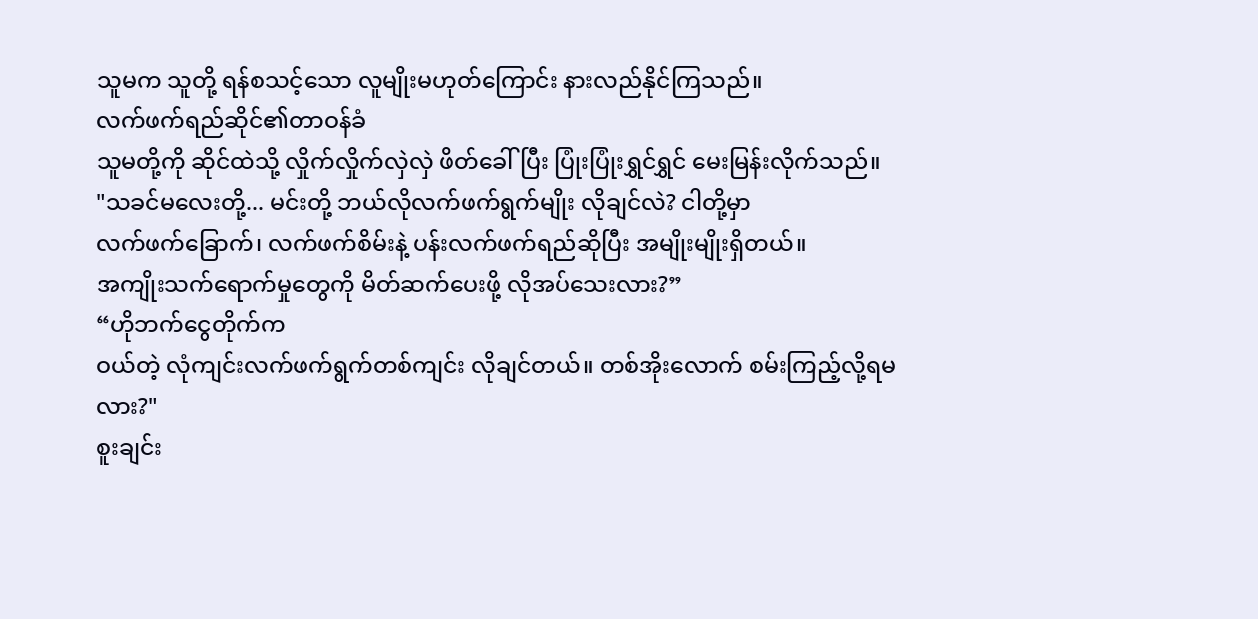သူမက သူတို့ ရန်စသင့်သော လူမျိုးမဟုတ်ကြောင်း နားလည်နိုင်ကြသည်။
လက်ဖက်ရည်ဆိုင်၏တာဝန်ခံ
သူမတို့ကို ဆိုင်ထဲသို့ လှိုက်လှိုက်လှဲလှဲ ဖိတ်ခေါ်ပြီး ပြုံးပြုံးရွှင်ရွှင် မေးမြန်းလိုက်သည်။
"သခင်မလေးတို့... မင်းတို့ ဘယ်လိုလက်ဖက်ရွက်မျိုး လိုချင်လဲ? ငါတို့မှာ
လက်ဖက်ခြောက်၊ လက်ဖက်စိမ်းနဲ့ ပန်းလက်ဖက်ရည်ဆိုပြီး အမျိုးမျိုးရှိတယ်။
အကျိုးသက်ရောက်မှုတွေကို မိတ်ဆက်ပေးဖို့ လိုအပ်သေးလား?”
“ဟိုဘက်ငွေတိုက်က
ဝယ်တဲ့ လုံကျင်းလက်ဖက်ရွက်တစ်ကျင်း လိုချင်တယ်။ တစ်အိုးလောက် စမ်းကြည့်လို့ရမလား?"
စူးချင်း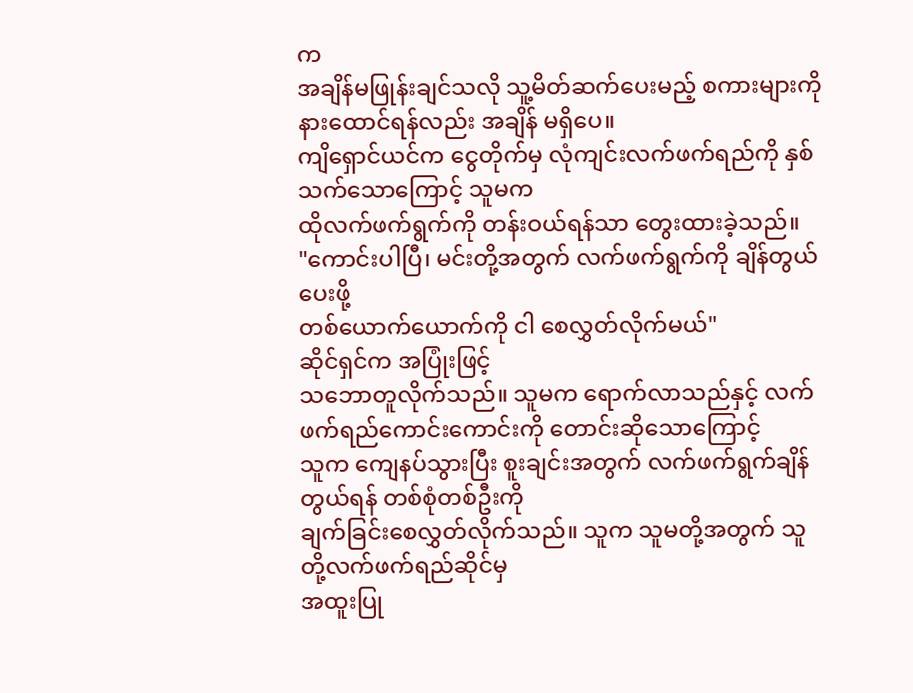က
အချိန်မဖြုန်းချင်သလို သူ့မိတ်ဆက်ပေးမည့် စကားများကို နားထောင်ရန်လည်း အချိန် မရှိပေ။
ကျိရှောင်ယင်က ငွေတိုက်မှ လုံကျင်းလက်ဖက်ရည်ကို နှစ်သက်သောကြောင့် သူမက
ထိုလက်ဖက်ရွက်ကို တန်းဝယ်ရန်သာ တွေးထားခဲ့သည်။
"ကောင်းပါပြီ၊ မင်းတို့အတွက် လက်ဖက်ရွက်ကို ချိန်တွယ်ပေးဖို့
တစ်ယောက်ယောက်ကို ငါ စေလွှတ်လိုက်မယ်"
ဆိုင်ရှင်က အပြုံးဖြင့်
သဘောတူလိုက်သည်။ သူမက ရောက်လာသည်နှင့် လက်ဖက်ရည်ကောင်းကောင်းကို တောင်းဆိုသောကြောင့်
သူက ကျေနပ်သွားပြီး စူးချင်းအတွက် လက်ဖက်ရွက်ချိန်တွယ်ရန် တစ်စုံတစ်ဦးကို
ချက်ခြင်းစေလွှတ်လိုက်သည်။ သူက သူမတို့အတွက် သူတို့လက်ဖက်ရည်ဆိုင်မှ
အထူးပြု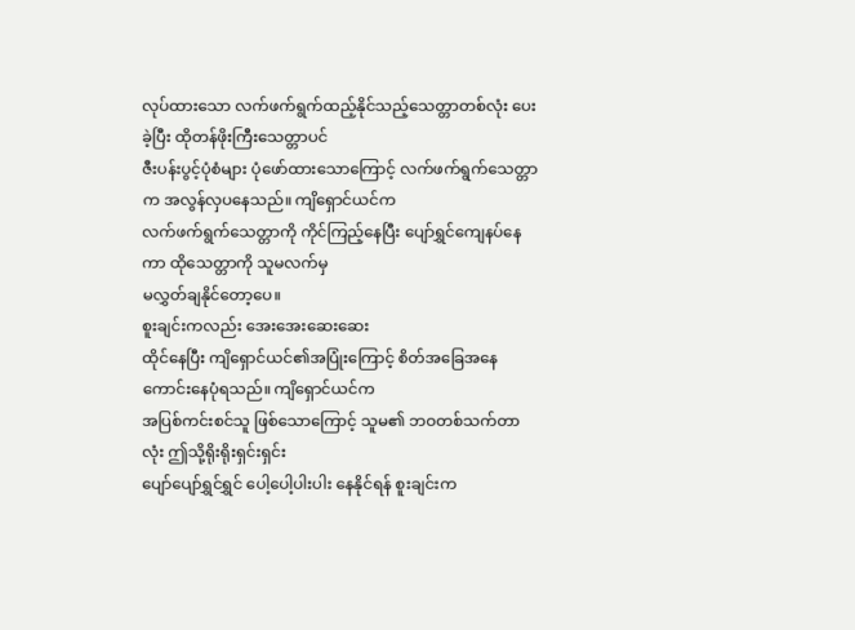လုပ်ထားသော လက်ဖက်ရွက်ထည့်နိုင်သည့်သေတ္တာတစ်လုံး ပေးခဲ့ပြီး ထိုတန်ဖိုးကြီးသေတ္တာပင်
ဇီးပန်းပွင့်ပုံစံများ ပုံဖော်ထားသောကြောင့် လက်ဖက်ရွက်သေတ္တာက အလွန်လှပနေသည်။ ကျိရှောင်ယင်က
လက်ဖက်ရွက်သေတ္တာကို ကိုင်ကြည့်နေပြီး ပျော်ရွှင်ကျေနပ်နေကာ ထိုသေတ္တာကို သူမလက်မှ
မလွှတ်ချနိုင်တော့ပေ။
စူးချင်းကလည်း အေးအေးဆေးဆေး
ထိုင်နေပြီး ကျိရှောင်ယင်၏အပြုံးကြောင့် စိတ်အခြေအနေကောင်းနေပုံရသည်။ ကျိရှောင်ယင်က
အပြစ်ကင်းစင်သူ ဖြစ်သောကြောင့် သူမ၏ ဘဝတစ်သက်တာလုံး ဤသို့ရိုးရိုးရှင်းရှင်း
ပျော်ပျော်ရွှင်ရွှင် ပေါ့ပေါ့ပါးပါး နေနိုင်ရန် စူးချင်းက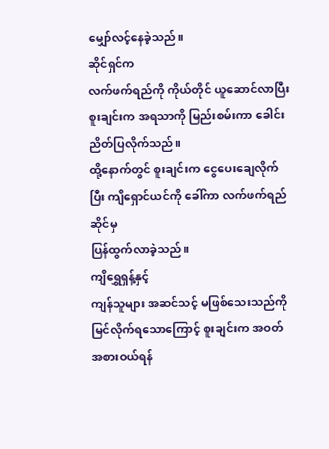မျှော်လင့်နေခဲ့သည်။
ဆိုင်ရှင်က
လက်ဖက်ရည်ကို ကိုယ်တိုင် ယူဆောင်လာပြီး စူးချင်းက အရသာကို မြည်းစမ်းကာ ခေါင်းညိတ်ပြလိုက်သည်။
ထို့နောက်တွင် စူးချင်းက ငွေပေးချေလိုက်ပြီး ကျိရှောင်ယင်ကို ခေါ်ကာ လက်ဖက်ရည်ဆိုင်မှ
ပြန်ထွက်လာခဲ့သည်။
ကျိရွှေရှန့်နှင့်
ကျန်သူများ အဆင်သင့် မဖြစ်သေးသည်ကို မြင်လိုက်ရသောကြောင့် စူးချင်းက အဝတ်အစားဝယ်ရန်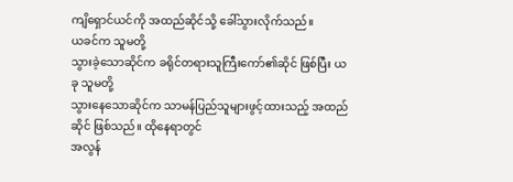ကျိရှောင်ယင်ကို အထည်ဆိုင်သို့ ခေါ်သွားလိုက်သည်။
ယခင်က သူမတို့
သွားခဲ့သောဆိုင်က ခရိုင်တရားသူကြီးကော်၏ဆိုင် ဖြစ်ပြီး ယခု သူမတို့
သွားနေသောဆိုင်က သာမန်ပြည်သူများဖွင့်ထားသည့် အထည်ဆိုင် ဖြစ်သည်။ ထိုနေရာတွင်
အလွန်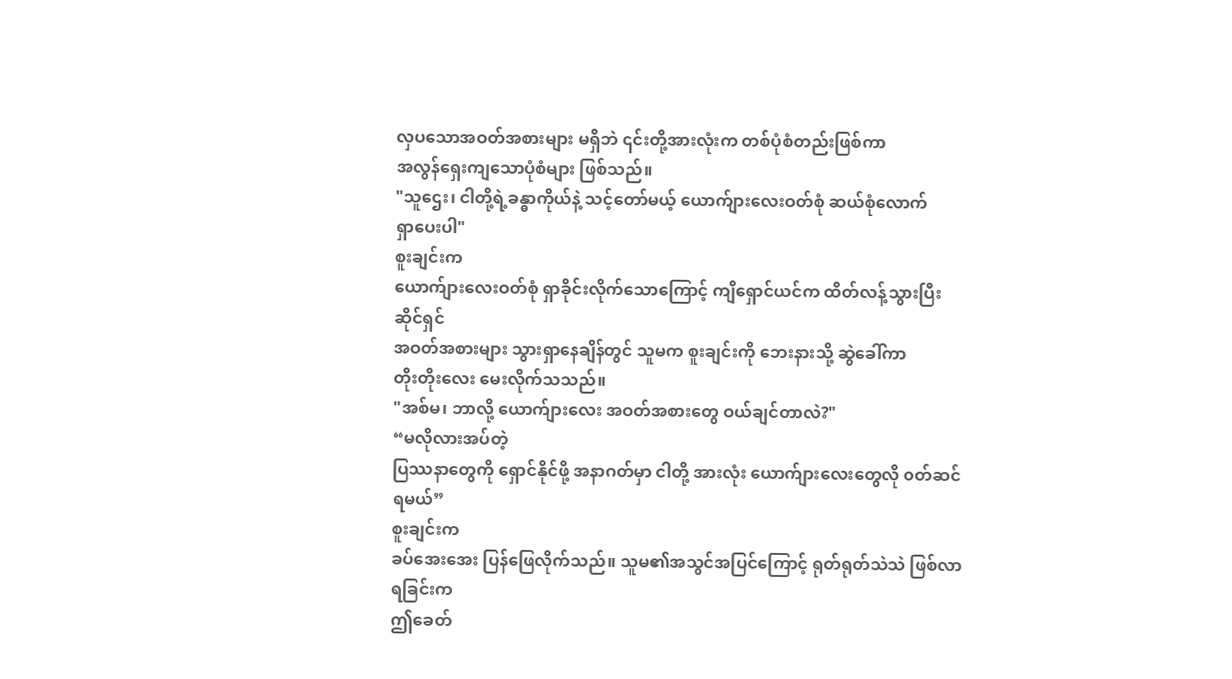လှပသောအဝတ်အစားများ မရှိဘဲ ၎င်းတို့အားလုံးက တစ်ပုံစံတည်းဖြစ်ကာ
အလွန်ရှေးကျသောပုံစံများ ဖြစ်သည်။
"သူဌေး၊ ငါတို့ရဲ့ခန္ဓာကိုယ်နဲ့ သင့်တော်မယ့် ယောက်ျားလေးဝတ်စုံ ဆယ်စုံလောက်
ရှာပေးပါ"
စူးချင်းက
ယောက်ျားလေးဝတ်စုံ ရှာခိုင်းလိုက်သောကြောင့် ကျိရှောင်ယင်က ထိတ်လန့်သွားပြီး ဆိုင်ရှင်
အဝတ်အစားများ သွားရှာနေချိန်တွင် သူမက စူးချင်းကို ဘေးနားသို့ ဆွဲခေါ်ကာ
တိုးတိုးလေး မေးလိုက်သသည်။
"အစ်မ၊ ဘာလို့ ယောက်ျားလေး အဝတ်အစားတွေ ဝယ်ချင်တာလဲ?"
“မလိုလားအပ်တဲ့
ပြဿနာတွေကို ရှောင်နိုင်ဖို့ အနာဂတ်မှာ ငါတို့ အားလုံး ယောက်ျားလေးတွေလို ၀တ်ဆင်ရမယ်”
စူးချင်းက
ခပ်အေးအေး ပြန်ဖြေလိုက်သည်။ သူမ၏အသွင်အပြင်ကြောင့် ရုတ်ရုတ်သဲသဲ ဖြစ်လာရခြင်းက
ဤခေတ်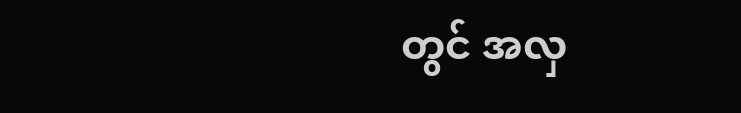တွင် အလှ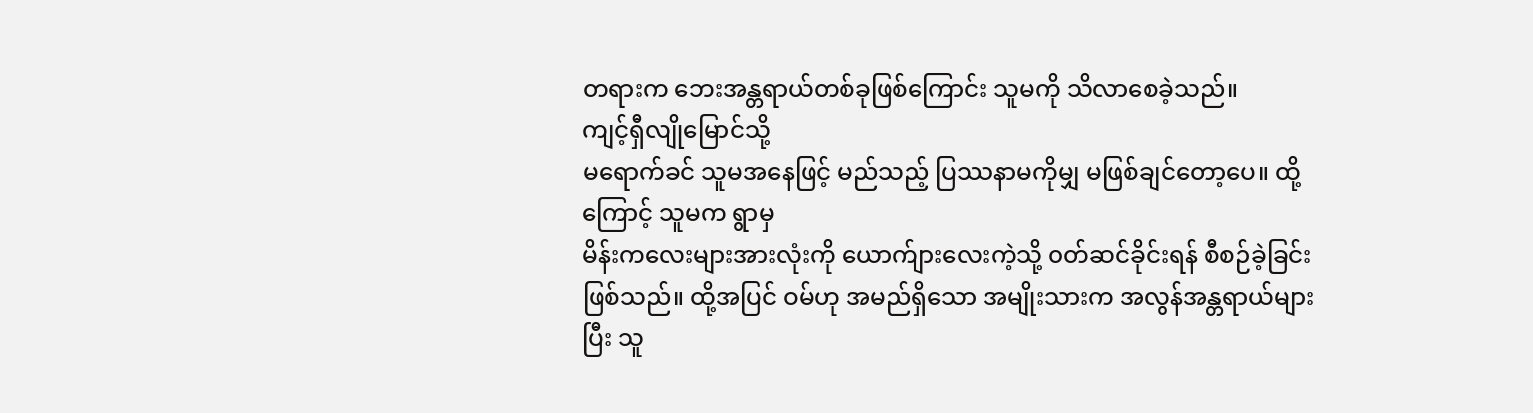တရားက ဘေးအန္တရာယ်တစ်ခုဖြစ်ကြောင်း သူမကို သိလာစေခဲ့သည်။
ကျင့်ရှီလျိုမြောင်သို့
မရောက်ခင် သူမအနေဖြင့် မည်သည့် ပြဿနာမကိုမျှ မဖြစ်ချင်တော့ပေ။ ထို့ကြောင့် သူမက ရွာမှ
မိန်းကလေးများအားလုံးကို ယောက်ျားလေးကဲ့သို့ ၀တ်ဆင်ခိုင်းရန် စီစဉ်ခဲ့ခြင်း
ဖြစ်သည်။ ထို့အပြင် ဝမ်ဟု အမည်ရှိသော အမျိုးသားက အလွန်အန္တရာယ်များပြီး သူ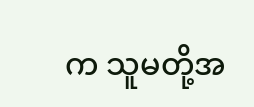က သူမတို့အ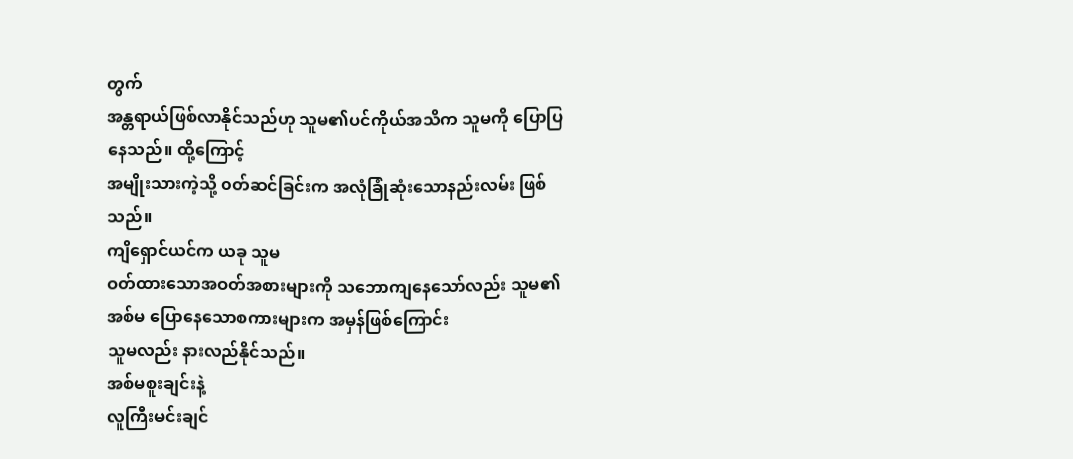တွက်
အန္တရာယ်ဖြစ်လာနိုင်သည်ဟု သူမ၏ပင်ကိုယ်အသိက သူမကို ပြောပြနေသည်။ ထို့ကြောင့်
အမျိုးသားကဲ့သို့ ၀တ်ဆင်ခြင်းက အလုံခြုံဆုံးသောနည်းလမ်း ဖြစ်သည်။
ကျိရှောင်ယင်က ယခု သူမ
ဝတ်ထားသောအဝတ်အစားများကို သဘောကျနေသော်လည်း သူမ၏အစ်မ ပြောနေသောစကားများက အမှန်ဖြစ်ကြောင်း
သူမလည်း နားလည်နိုင်သည်။
အစ်မစူးချင်းနဲ့
လူကြီးမင်းချင်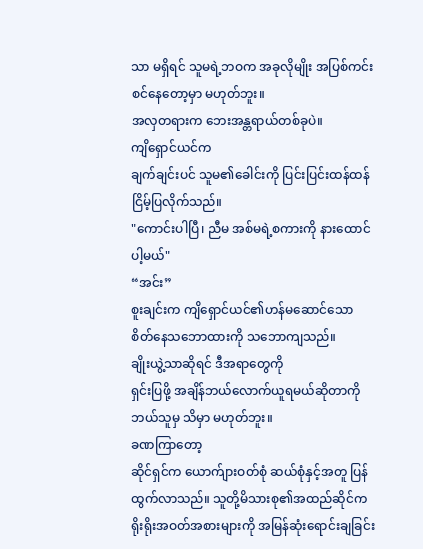သာ မရှိရင် သူမရဲ့ဘဝက အခုလိုမျိုး အပြစ်ကင်းစင်နေတော့မှာ မဟုတ်ဘူး။
အလှတရားက ဘေးအန္တရာယ်တစ်ခုပဲ။
ကျိရှောင်ယင်က
ချက်ချင်းပင် သူမ၏ခေါင်းကို ပြင်းပြင်းထန်ထန် ငြိမ့်ပြလိုက်သည်။
"ကောင်းပါပြီ၊ ညီမ အစ်မရဲ့စကားကို နားထောင်ပါ့မယ်"
“အင်း”
စူးချင်းက ကျိရှောင်ယင်၏ဟန်မဆောင်သော
စိတ်နေသဘောထားကို သဘောကျသည်။
ချိုးယွဲ့သာဆိုရင် ဒီအရာတွေကို
ရှင်းပြဖို့ အချိန်ဘယ်လောက်ယူရမယ်ဆိုတာကို ဘယ်သူမှ သိမှာ မဟုတ်ဘူး။
ခဏကြာတော့
ဆိုင်ရှင်က ယောက်ျားဝတ်စုံ ဆယ်စုံနှင့်အတူ ပြန်ထွက်လာသည်။ သူတို့မိသားစု၏အထည်ဆိုင်က
ရိုးရိုးအဝတ်အစားများကို အမြန်ဆုံးရောင်းချခြင်း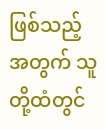ဖြစ်သည့်အတွက် သူတို့ထံတွင်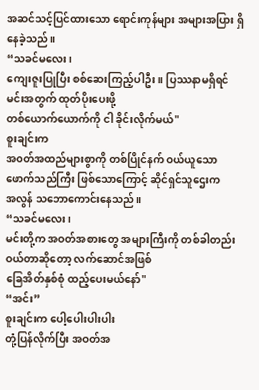အဆင်သင့်ပြင်ထားသော ရောင်းကုန်များ အများအပြား ရှိနေခဲ့သည်။
“သခင်မလေး၊
ကျေးဇူးပြုပြီး စစ်ဆေးကြည့်ပါဦး။ ပြဿနာမရှိရင် မင်းအတွက် ထုတ်ပိုးပေးဖို့
တစ်ယောက်ယောက်ကို ငါ ခိုင်းလိုက်မယ်"
စူးချင်းက
အ၀တ်အထည်များစွာကို တစ်ပြိုင်နက် ဝယ်ယူသော ဖောက်သည်ကြီး ဖြစ်သောကြောင့် ဆိုင်ရှင်သူဌေးက
အလွန် သဘောကောင်းနေသည်။
“သခင်မလေး၊
မင်းတို့က အဝတ်အစားတွေ အများကြီးကို တစ်ခါတည်း ဝယ်တာဆိုတော့ လက်ဆောင်အဖြစ်
ခြေအိတ်နှစ်စုံ ထည့်ပေးမယ်နော်"
“အင်း”
စူးချင်းက ပေါ့ပေါးပါးပါး
တုံ့ပြန်လိုက်ပြီး အဝတ်အ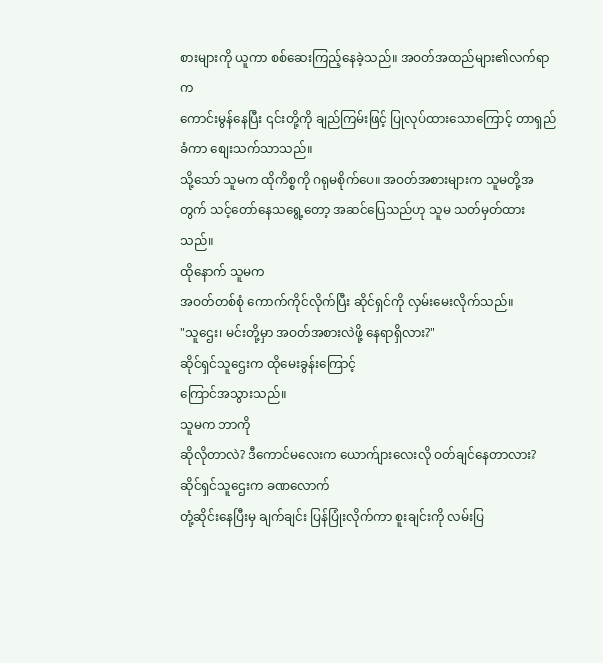စားများကို ယူကာ စစ်ဆေးကြည့်နေခဲ့သည်။ အဝတ်အထည်များ၏လက်ရာက
ကောင်းမွန်နေပြီး ၎င်းတို့ကို ချည်ကြမ်းဖြင့် ပြုလုပ်ထားသောကြောင့် တာရှည်ခံကာ စျေးသက်သာသည်။
သို့သော် သူမက ထိုကိစ္စကို ဂရုမစိုက်ပေ။ အဝတ်အစားများက သူမတို့အတွက် သင့်တော်နေသရွေ့တော့ အဆင်ပြေသည်ဟု သူမ သတ်မှတ်ထားသည်။
ထိုနောက် သူမက
အဝတ်တစ်စုံ ကောက်ကိုင်လိုက်ပြီး ဆိုင်ရှင်ကို လှမ်းမေးလိုက်သည်။
"သူဌေး၊ မင်းတို့မှာ အဝတ်အစားလဲဖို့ နေရာရှိလား?"
ဆိုင်ရှင်သူဌေးက ထိုမေးခွန်းကြောင့်
ကြောင်အသွားသည်။
သူမက ဘာကို
ဆိုလိုတာလဲ? ဒီကောင်မလေးက ယောက်ျားလေးလို ဝတ်ချင်နေတာလား?
ဆိုင်ရှင်သူဌေးက ခဏလောက်
တုံ့ဆိုင်းနေပြီးမှ ချက်ချင်း ပြန်ပြုံးလိုက်ကာ စူးချင်းကို လမ်းပြ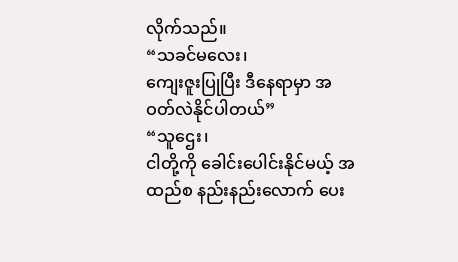လိုက်သည်။
“သခင်မလေး၊
ကျေးဇူးပြုပြီး ဒီနေရာမှာ အဝတ်လဲနိုင်ပါတယ်”
“သူဌေး၊
ငါတို့ကို ခေါင်းပေါင်းနိုင်မယ့် အထည်စ နည်းနည်းလောက် ပေး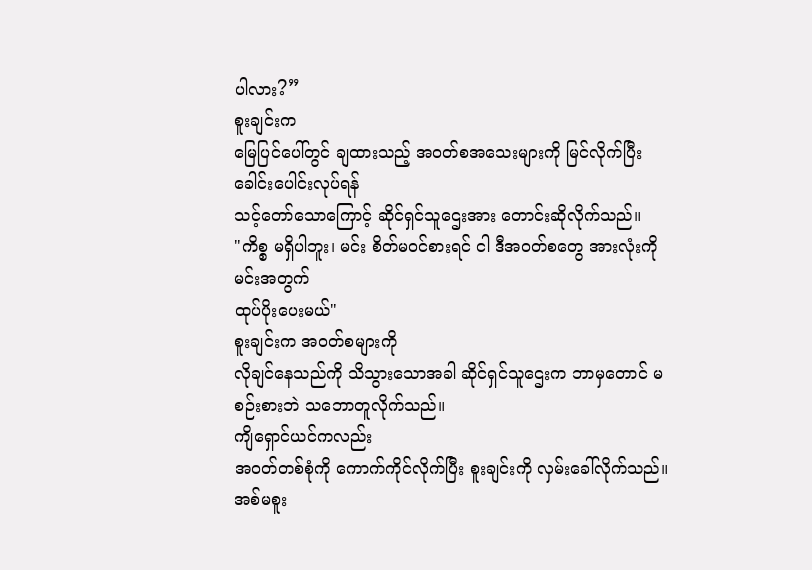ပါလား?”
စူးချင်းက
မြေပြင်ပေါ်တွင် ချထားသည့် အဝတ်စအသေးများကို မြင်လိုက်ပြီး ခေါင်းပေါင်းလုပ်ရန်
သင့်တော်သောကြောင့် ဆိုင်ရှင်သူဌေးအား တောင်းဆိုလိုက်သည်။
"ကိစ္စ မရှိပါဘူး၊ မင်း စိတ်မ၀င်စားရင် ငါ ဒီအဝတ်စတွေ အားလုံးကို မင်းအတွက်
ထုပ်ပိုးပေးမယ်"
စူးချင်းက အဝတ်စများကို
လိုချင်နေသည်ကို သိသွားသောအခါ ဆိုင်ရှင်သူဌေးက ဘာမှတောင် မစဉ်းစားဘဲ သဘောတူလိုက်သည်။
ကျိရှောင်ယင်ကလည်း
အဝတ်တစ်စုံကို ကောက်ကိုင်လိုက်ပြီး စူးချင်းကို လှမ်းခေါ်လိုက်သည်။ အစ်မစူး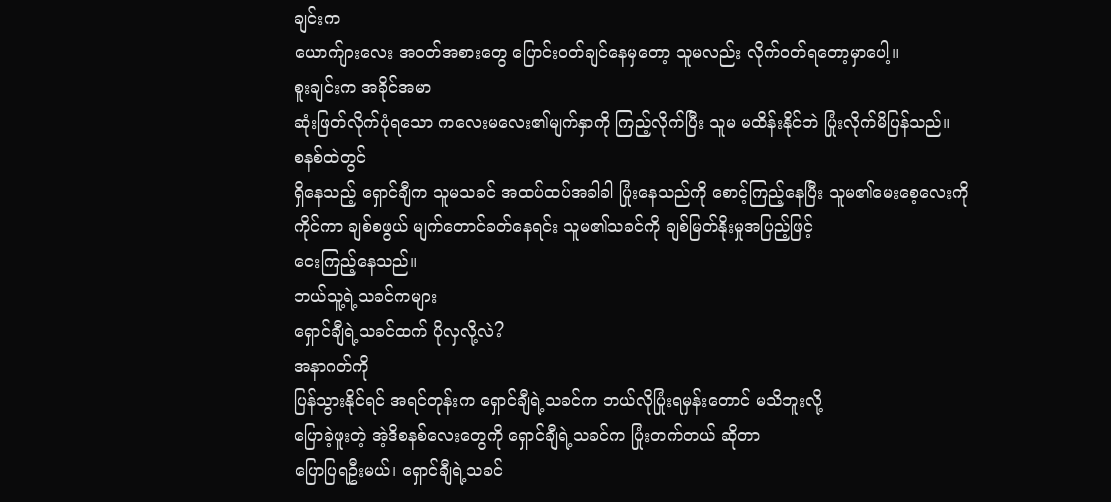ချင်းက
ယောက်ျားလေး အဝတ်အစားတွေ ပြောင်းဝတ်ချင်နေမှတော့ သူမလည်း လိုက်ဝတ်ရတော့မှာပေါ့။
စူးချင်းက အခိုင်အမာ
ဆုံးဖြတ်လိုက်ပုံရသော ကလေးမလေး၏မျက်နှာကို ကြည့်လိုက်ပြီး သူမ မထိန်းနိုင်ဘဲ ပြုံးလိုက်မိပြန်သည်။
စနစ်ထဲတွင်
ရှိနေသည့် ရှောင်ချီက သူမသခင် အထပ်ထပ်အခါခါ ပြုံးနေသည်ကို စောင့်ကြည့်နေပြီး သူမ၏မေးစေ့လေးကို
ကိုင်ကာ ချစ်စဖွယ် မျက်တောင်ခတ်နေရင်း သူမ၏သခင်ကို ချစ်မြတ်နိုးမှုအပြည့်ဖြင့်
ငေးကြည့်နေသည်။
ဘယ်သူ့ရဲ့သခင်ကများ
ရှောင်ချီရဲ့သခင်ထက် ပိုလှလို့လဲ?
အနာဂတ်ကို
ပြန်သွားနိုင်ရင် အရင်တုန်းက ရှောင်ချီရဲ့သခင်က ဘယ်လိုပြုံးရမှန်းတောင် မသိဘူးလို့
ပြောခဲ့ဖူးတဲ့ အဲ့ဒိစနစ်လေးတွေကို ရှောင်ချီရဲ့သခင်က ပြုံးတက်တယ် ဆိုတာ
ပြောပြရဦးမယ်၊ ရှောင်ချီရဲ့သခင်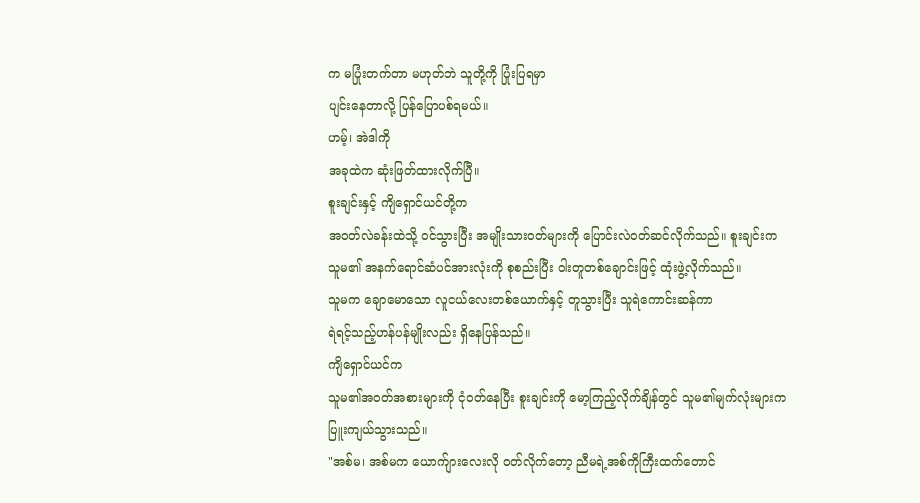က မပြုံးတက်တာ မဟုတ်ဘဲ သူတို့ကို ပြုံးပြရမှာ
ပျင်းနေတာလို့ ပြန်ပြောပစ်ရမယ်။
ဟမ့်၊ အဲဒါကို
အခုထဲက ဆုံးဖြတ်ထားလိုက်ပြီ။
စူးချင်းနှင့် ကျိရှောင်ယင်တို့က
အဝတ်လဲခန်းထဲသို့ ဝင်သွားပြီး အမျိုးသားဝတ်များကို ပြောင်းလဲဝတ်ဆင်လိုက်သည်။ စူးချင်းက
သူမ၏ အနက်ရောင်ဆံပင်အားလုံးကို စုစည်းပြီး ဝါးတူတစ်ချောင်းဖြင့် ထုံးဖွဲ့လိုက်သည်။
သူမက ချောမောသော လူငယ်လေးတစ်ယောက်နှင့် တူသွားပြီး သူရဲကောင်းဆန်ကာ
ရဲရင့်သည့်ဟန်ပန်မျိုးလည်း ရှိနေပြန်သည်။
ကျိရှောင်ယင်က
သူမ၏အဝတ်အစားများကို ငုံဝတ်နေပြီး စူးချင်းကို မော့ကြည့်လိုက်ချိန်တွင် သူမ၏မျက်လုံးများက
ပြူးကျယ်သွားသည်။
"အစ်မ၊ အစ်မက ယောက်ျားလေးလို ဝတ်လိုက်တော့ ညီမရဲ့အစ်ကိုကြီးထက်တောင်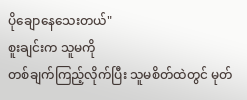ပိုချောနေသေးတယ်"
စူးချင်းက သူမကို
တစ်ချက်ကြည့်လိုက်ပြီး သူမစိတ်ထဲတွင် မုတ်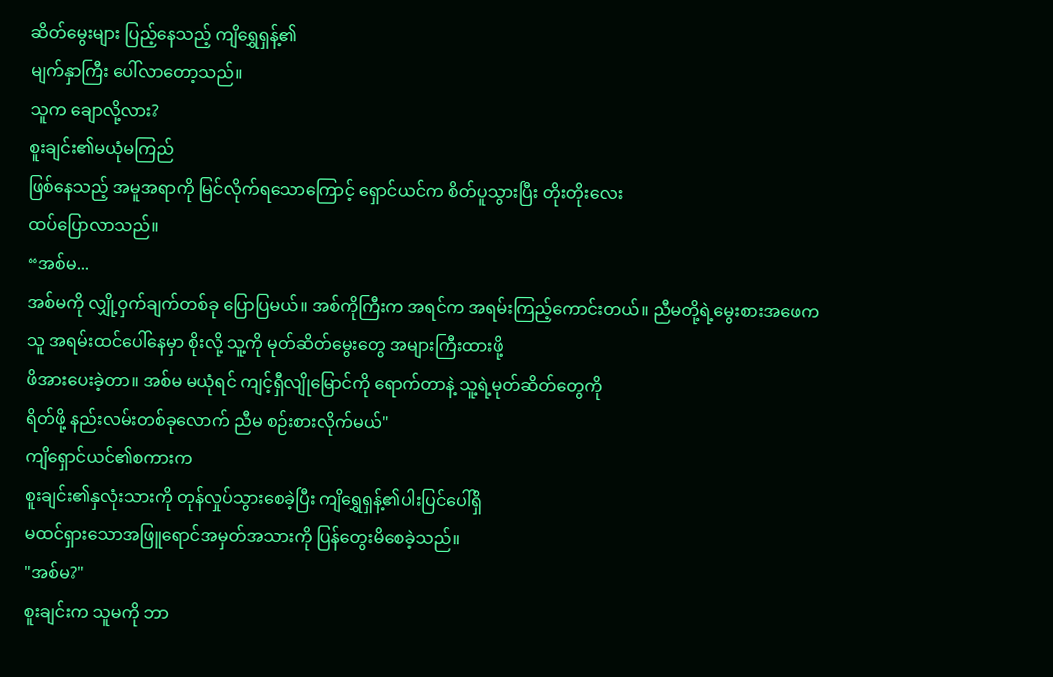ဆိတ်မွေးများ ပြည့်နေသည့် ကျိရွှေရှန့်၏
မျက်နှာကြီး ပေါ်လာတော့သည်။
သူက ချောလို့လား?
စူးချင်း၏မယုံမကြည်
ဖြစ်နေသည့် အမူအရာကို မြင်လိုက်ရသောကြောင့် ရှောင်ယင်က စိတ်ပူသွားပြီး တိုးတိုးလေး
ထပ်ပြောလာသည်။
“အစ်မ...
အစ်မကို လျှို့ဝှက်ချက်တစ်ခု ပြောပြမယ်။ အစ်ကိုကြီးက အရင်က အရမ်းကြည့်ကောင်းတယ်။ ညီမတို့ရဲ့မွေးစားအဖေက
သူ အရမ်းထင်ပေါ်နေမှာ စိုးလို့ သူ့ကို မုတ်ဆိတ်မွေးတွေ အများကြီးထားဖို့
ဖိအားပေးခဲ့တာ။ အစ်မ မယုံရင် ကျင့်ရှီလျိုမြောင်ကို ရောက်တာနဲ့ သူ့ရဲ့မုတ်ဆိတ်တွေကို
ရိတ်ဖို့ နည်းလမ်းတစ်ခုလောက် ညီမ စဉ်းစားလိုက်မယ်"
ကျိရှောင်ယင်၏စကားက
စူးချင်း၏နှလုံးသားကို တုန်လှုပ်သွားစေခဲ့ပြီး ကျိရွှေရှန့်၏ပါးပြင်ပေါ်ရှိ
မထင်ရှားသောအဖြူရောင်အမှတ်အသားကို ပြန်တွေးမိစေခဲ့သည်။
"အစ်မ?"
စူးချင်းက သူမကို ဘာ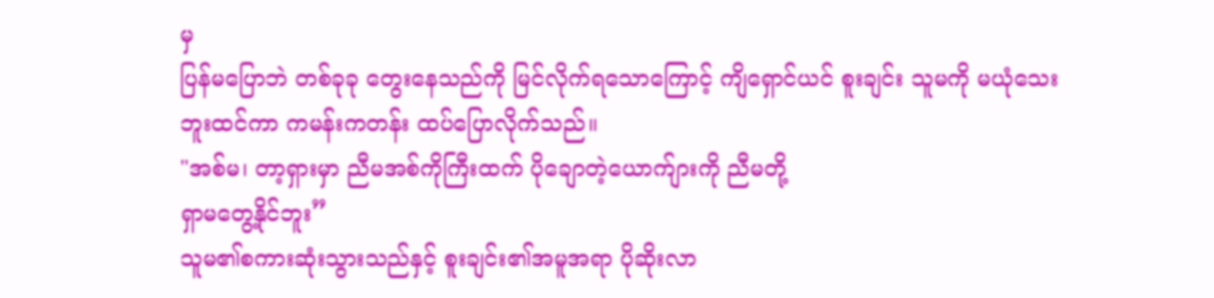မှ
ပြန်မပြောဘဲ တစ်ခုခု တွေးနေသည်ကို မြင်လိုက်ရသောကြောင့် ကျိရှောင်ယင် စူးချင်း သူမကို မယုံသေးဘူးထင်ကာ ကမန်းကတန်း ထပ်ပြောလိုက်သည်။
"အစ်မ၊ တာ့ရှားမှာ ညီမအစ်ကိုကြီးထက် ပိုချောတဲ့ယောက်ျားကို ညီမတို့
ရှာမတွေ့နိုင်ဘူး”
သူမ၏စကားဆုံးသွားသည်နှင့် စူးချင်း၏အမူအရာ ပိုဆိုးလာ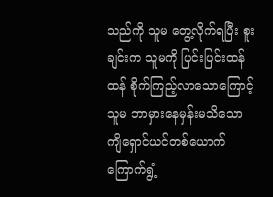သည်ကို သူမ တွေ့လိုက်ရပြီး စူးချင်းက သူမကို ပြင်းပြင်းထန်ထန် စိုက်ကြည့်လာသောကြောင့် သူမ ဘာမှားနေမှန်းမသိသော ကျိရှောင်ယင်တစ်ယောက် ကြောက်ရွံ့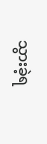သွားခဲ့ရ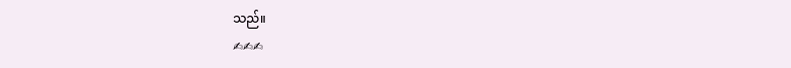သည်။
✍✍✍